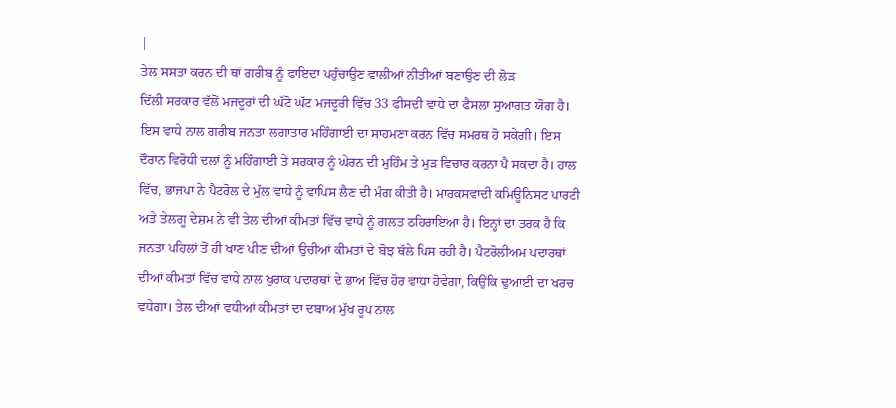|
ਤੇਲ ਸਸਤਾ ਕਰਨ ਦੀ ਥਾਂ ਗਰੀਬ ਨੂੰ ਫਾਇਦਾ ਪਹੁੰਚਾਉਣ ਵਾਲੀਆਂ ਨੀਤੀਆਂ ਬਣਾਉਣ ਦੀ ਲੋੜ
ਦਿੱਲੀ ਸਰਕਾਰ ਵੱਲੋਂ ਮਜਦੂਰਾਂ ਦੀ ਘੱਟੋ ਘੱਟ ਮਜਦੂਰੀ ਵਿੱਚ 33 ਫੀਸਦੀ ਵਾਧੇ ਦਾ ਫੈਸਲਾ ਸੁਆਗਤ ਯੋਗ ਹੈ। ਇਸ ਵਾਧੇ ਨਾਲ ਗਰੀਬ ਜਨਤਾ ਲਗਾਤਾਰ ਮਹਿੰਗਾਈ ਦਾ ਸਾਹਮਣਾ ਕਰਨ ਵਿੱਚ ਸਮਰਥ ਹੋ ਸਕੇਗੀ। ਇਸ ਦੌਰਾਨ ਵਿਰੋਧੀ ਦਲਾਂ ਨੂੰ ਮਹਿੰਗਾਈ ਤੇ ਸਰਕਾਰ ਨੂੰ ਘੇਰਨ ਦੀ ਮੁਹਿੰਮ ਤੇ ਮੁੜ ਵਿਚਾਰ ਕਰਨਾ ਪੈ ਸਕਦਾ ਹੈ। ਹਾਲ ਵਿੱਚ, ਭਾਜਪਾ ਨੇ ਪੈਟਰੋਲ ਦੇ ਮੁੱਲ ਵਾਧੇ ਨੂੰ ਵਾਪਿਸ ਲੈਣ ਦੀ ਮੰਗ ਕੀਤੀ ਹੈ। ਮਾਰਕਸਵਾਦੀ ਕਮਿਊਨਿਸਟ ਪਾਰਟੀ ਅਤੇ ਤੇਲਗੂ ਦੇਸ਼ਮ ਨੇ ਵੀ ਤੇਲ ਦੀਆਂ ਕੀਮਤਾਂ ਵਿੱਚ ਵਾਧੇ ਨੂੰ ਗਲਤ ਠਹਿਰਾਇਆ ਹੈ। ਇਨ੍ਹਾਂ ਦਾ ਤਰਕ ਹੈ ਕਿ ਜਨਤਾ ਪਹਿਲਾਂ ਤੋਂ ਹੀ ਖਾਣ ਪੀਣ ਦੀਆਂ ਉਚੀਆਂ ਕੀਮਤਾਂ ਦੇ ਬੋਝ ਥੱਲੇ ਪਿਸ ਰਹੀ ਹੈ। ਪੈਟਰੋਲੀਅਮ ਪਦਾਰਥਾਂ ਦੀਆਂ ਕੀਮਤਾਂ ਵਿੱਚ ਵਾਧੇ ਨਾਲ ਖੁਰਾਕ ਪਦਾਰਥਾਂ ਦੇ ਭਾਅ ਵਿੱਚ ਹੋਰ ਵਾਧਾ ਹੋਵੇਗਾ, ਕਿਉਂਕਿ ਢੁਆਈ ਦਾ ਖਰਚ ਵਧੇਗਾ। ਤੇਲ ਦੀਆਂ ਵਧੀਆਂ ਕੀਮਤਾਂ ਦਾ ਦਬਾਅ ਮੁੱਖ ਰੂਪ ਨਾਲ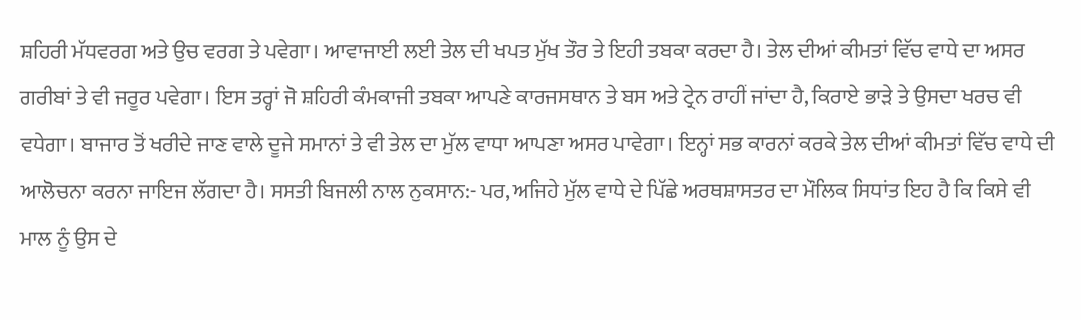ਸ਼ਹਿਰੀ ਮੱਧਵਰਗ ਅਤੇ ਉਚ ਵਰਗ ਤੇ ਪਵੇਗਾ। ਆਵਾਜਾਈ ਲਈ ਤੇਲ ਦੀ ਖਪਤ ਮੁੱਖ ਤੌਰ ਤੇ ਇਹੀ ਤਬਕਾ ਕਰਦਾ ਹੈ। ਤੇਲ ਦੀਆਂ ਕੀਮਤਾਂ ਵਿੱਚ ਵਾਧੇ ਦਾ ਅਸਰ ਗਰੀਬਾਂ ਤੇ ਵੀ ਜਰੂਰ ਪਵੇਗਾ। ਇਸ ਤਰ੍ਹਾਂ ਜੋ ਸ਼ਹਿਰੀ ਕੰਮਕਾਜੀ ਤਬਕਾ ਆਪਣੇ ਕਾਰਜਸਥਾਨ ਤੇ ਬਸ ਅਤੇ ਟ੍ਰੇਨ ਰਾਹੀਂ ਜਾਂਦਾ ਹੈ, ਕਿਰਾਏ ਭਾੜੇ ਤੇ ਉਸਦਾ ਖਰਚ ਵੀ ਵਧੇਗਾ। ਬਾਜਾਰ ਤੋਂ ਖਰੀਦੇ ਜਾਣ ਵਾਲੇ ਦੂਜੇ ਸਮਾਨਾਂ ਤੇ ਵੀ ਤੇਲ ਦਾ ਮੁੱਲ ਵਾਧਾ ਆਪਣਾ ਅਸਰ ਪਾਵੇਗਾ। ਇਨ੍ਹਾਂ ਸਭ ਕਾਰਨਾਂ ਕਰਕੇ ਤੇਲ ਦੀਆਂ ਕੀਮਤਾਂ ਵਿੱਚ ਵਾਧੇ ਦੀ ਆਲੋਚਨਾ ਕਰਨਾ ਜਾਇਜ ਲੱਗਦਾ ਹੈ। ਸਸਤੀ ਬਿਜਲੀ ਨਾਲ ਨੁਕਸਾਨ:- ਪਰ, ਅਜਿਹੇ ਮੁੱਲ ਵਾਧੇ ਦੇ ਪਿੱਛੇ ਅਰਥਸ਼ਾਸਤਰ ਦਾ ਮੌਲਿਕ ਸਿਧਾਂਤ ਇਹ ਹੈ ਕਿ ਕਿਸੇ ਵੀ ਮਾਲ ਨੂੰ ਉਸ ਦੇ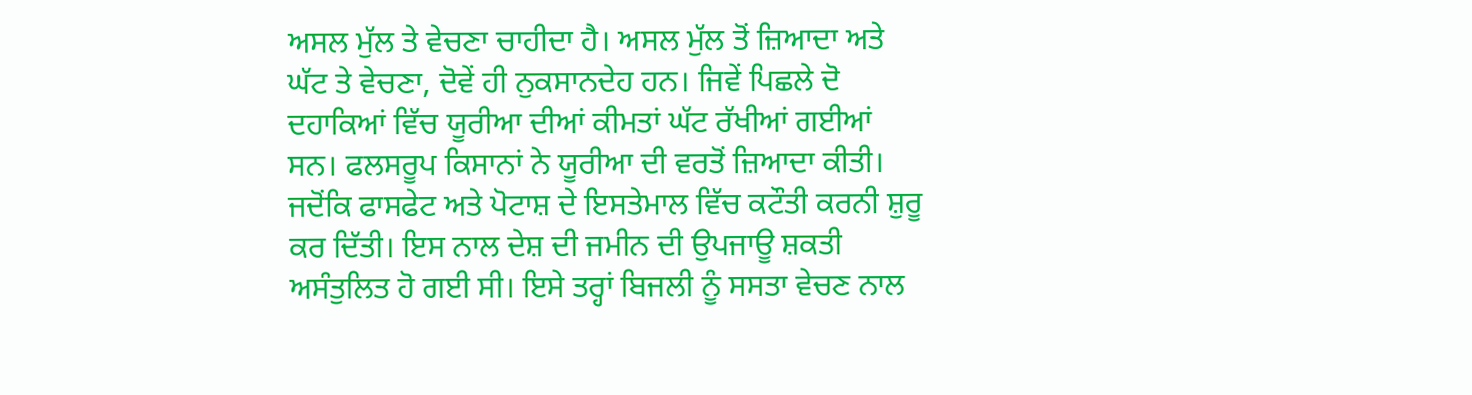ਅਸਲ ਮੁੱਲ ਤੇ ਵੇਚਣਾ ਚਾਹੀਦਾ ਹੈ। ਅਸਲ ਮੁੱਲ ਤੋਂ ਜ਼ਿਆਦਾ ਅਤੇ ਘੱਟ ਤੇ ਵੇਚਣਾ, ਦੋਵੇਂ ਹੀ ਨੁਕਸਾਨਦੇਹ ਹਨ। ਜਿਵੇਂ ਪਿਛਲੇ ਦੋ ਦਹਾਕਿਆਂ ਵਿੱਚ ਯੂਰੀਆ ਦੀਆਂ ਕੀਮਤਾਂ ਘੱਟ ਰੱਖੀਆਂ ਗਈਆਂ ਸਨ। ਫਲਸਰੂਪ ਕਿਸਾਨਾਂ ਨੇ ਯੂਰੀਆ ਦੀ ਵਰਤੋਂ ਜ਼ਿਆਦਾ ਕੀਤੀ। ਜਦੋਂਕਿ ਫਾਸਫੇਟ ਅਤੇ ਪੋਟਾਸ਼ ਦੇ ਇਸਤੇਮਾਲ ਵਿੱਚ ਕਟੌਤੀ ਕਰਨੀ ਸ਼ੁਰੂ ਕਰ ਦਿੱਤੀ। ਇਸ ਨਾਲ ਦੇਸ਼ ਦੀ ਜਮੀਨ ਦੀ ਉਪਜਾਊ ਸ਼ਕਤੀ ਅਸੰਤੁਲਿਤ ਹੋ ਗਈ ਸੀ। ਇਸੇ ਤਰ੍ਹਾਂ ਬਿਜਲੀ ਨੂੰ ਸਸਤਾ ਵੇਚਣ ਨਾਲ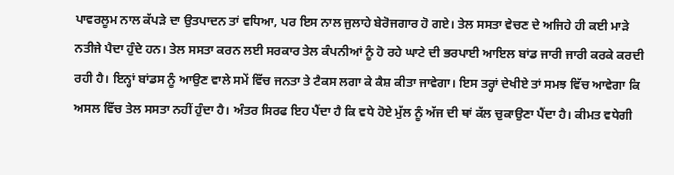ਪਾਵਰਲੂਮ ਨਾਲ ਕੱਪੜੇ ਦਾ ਉਤਪਾਦਨ ਤਾਂ ਵਧਿਆ, ਪਰ ਇਸ ਨਾਲ ਜੁਲਾਹੇ ਬੇਰੋਜਗਾਰ ਹੋ ਗਏ। ਤੇਲ ਸਸਤਾ ਵੇਚਣ ਦੇ ਅਜਿਹੇ ਹੀ ਕਈ ਮਾੜੇ ਨਤੀਜੇ ਪੈਦਾ ਹੁੰਦੇ ਹਨ। ਤੇਲ ਸਸਤਾ ਕਰਨ ਲਈ ਸਰਕਾਰ ਤੇਲ ਕੰਪਨੀਆਂ ਨੂੰ ਹੋ ਰਹੇ ਘਾਟੇ ਦੀ ਭਰਪਾਈ ਆਇਲ ਬਾਂਡ ਜਾਰੀ ਜਾਰੀ ਕਰਕੇ ਕਰਦੀ ਰਹੀ ਹੈ। ਇਨ੍ਹਾਂ ਬਾਂਡਸ ਨੂੰ ਆਉਣ ਵਾਲੇ ਸਮੇਂ ਵਿੱਚ ਜਨਤਾ ਤੇ ਟੈਕਸ ਲਗਾ ਕੇ ਕੈਸ਼ ਕੀਤਾ ਜਾਵੇਗਾ। ਇਸ ਤਰ੍ਹਾਂ ਦੇਖੀਏ ਤਾਂ ਸਮਝ ਵਿੱਚ ਆਵੇਗਾ ਕਿ ਅਸਲ ਵਿੱਚ ਤੇਲ ਸਸਤਾ ਨਹੀਂ ਹੁੰਦਾ ਹੈ। ਅੰਤਰ ਸਿਰਫ ਇਹ ਪੈਂਦਾ ਹੈ ਕਿ ਵਧੇ ਹੋਏ ਮੁੱਲ ਨੂੰ ਅੱਜ ਦੀ ਥਾਂ ਕੱਲ ਚੁਕਾਉਣਾ ਪੈਂਦਾ ਹੈ। ਕੀਮਤ ਵਧੇਗੀ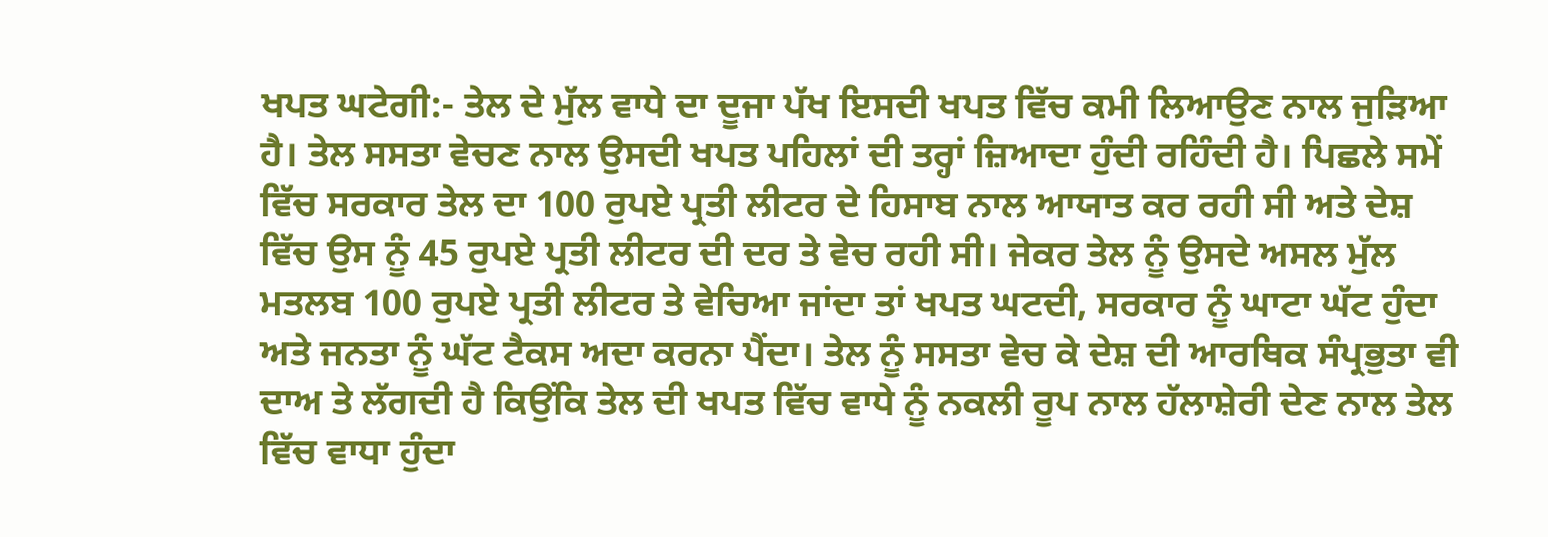ਖਪਤ ਘਟੇਗੀ:- ਤੇਲ ਦੇ ਮੁੱਲ ਵਾਧੇ ਦਾ ਦੂਜਾ ਪੱਖ ਇਸਦੀ ਖਪਤ ਵਿੱਚ ਕਮੀ ਲਿਆਉਣ ਨਾਲ ਜੁੜਿਆ ਹੈ। ਤੇਲ ਸਸਤਾ ਵੇਚਣ ਨਾਲ ਉਸਦੀ ਖਪਤ ਪਹਿਲਾਂ ਦੀ ਤਰ੍ਹਾਂ ਜ਼ਿਆਦਾ ਹੁੰਦੀ ਰਹਿੰਦੀ ਹੈ। ਪਿਛਲੇ ਸਮੇਂ ਵਿੱਚ ਸਰਕਾਰ ਤੇਲ ਦਾ 100 ਰੁਪਏ ਪ੍ਰਤੀ ਲੀਟਰ ਦੇ ਹਿਸਾਬ ਨਾਲ ਆਯਾਤ ਕਰ ਰਹੀ ਸੀ ਅਤੇ ਦੇਸ਼ ਵਿੱਚ ਉਸ ਨੂੰ 45 ਰੁਪਏ ਪ੍ਰਤੀ ਲੀਟਰ ਦੀ ਦਰ ਤੇ ਵੇਚ ਰਹੀ ਸੀ। ਜੇਕਰ ਤੇਲ ਨੂੰ ਉਸਦੇ ਅਸਲ ਮੁੱਲ ਮਤਲਬ 100 ਰੁਪਏ ਪ੍ਰਤੀ ਲੀਟਰ ਤੇ ਵੇਚਿਆ ਜਾਂਦਾ ਤਾਂ ਖਪਤ ਘਟਦੀ, ਸਰਕਾਰ ਨੂੰ ਘਾਟਾ ਘੱਟ ਹੁੰਦਾ ਅਤੇ ਜਨਤਾ ਨੂੰ ਘੱਟ ਟੈਕਸ ਅਦਾ ਕਰਨਾ ਪੈਂਦਾ। ਤੇਲ ਨੂੰ ਸਸਤਾ ਵੇਚ ਕੇ ਦੇਸ਼ ਦੀ ਆਰਥਿਕ ਸੰਪ੍ਰਭੁਤਾ ਵੀ ਦਾਅ ਤੇ ਲੱਗਦੀ ਹੈ ਕਿਉਂਕਿ ਤੇਲ ਦੀ ਖਪਤ ਵਿੱਚ ਵਾਧੇ ਨੂੰ ਨਕਲੀ ਰੂਪ ਨਾਲ ਹੱਲਾਸ਼ੇਰੀ ਦੇਣ ਨਾਲ ਤੇਲ ਵਿੱਚ ਵਾਧਾ ਹੁੰਦਾ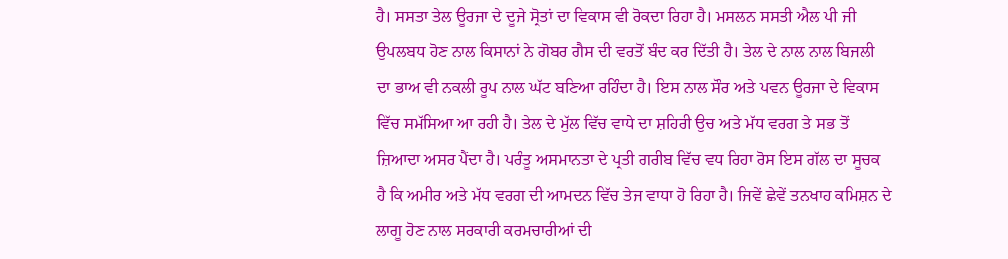ਹੈ। ਸਸਤਾ ਤੇਲ ਊਰਜਾ ਦੇ ਦੂਜੇ ਸ੍ਰੋਤਾਂ ਦਾ ਵਿਕਾਸ ਵੀ ਰੋਕਦਾ ਰਿਹਾ ਹੈ। ਮਸਲਨ ਸਸਤੀ ਐਲ ਪੀ ਜੀ ਉਪਲਬਧ ਹੋਣ ਨਾਲ ਕਿਸਾਨਾਂ ਨੇ ਗੋਬਰ ਗੈਸ ਦੀ ਵਰਤੋਂ ਬੰਦ ਕਰ ਦਿੱਤੀ ਹੈ। ਤੇਲ ਦੇ ਨਾਲ ਨਾਲ ਬਿਜਲੀ ਦਾ ਭਾਅ ਵੀ ਨਕਲੀ ਰੂਪ ਨਾਲ ਘੱਟ ਬਣਿਆ ਰਹਿੰਦਾ ਹੈ। ਇਸ ਨਾਲ ਸੌਰ ਅਤੇ ਪਵਨ ਊਰਜਾ ਦੇ ਵਿਕਾਸ ਵਿੱਚ ਸਮੱਸਿਆ ਆ ਰਹੀ ਹੈ। ਤੇਲ ਦੇ ਮੁੱਲ ਵਿੱਚ ਵਾਧੇ ਦਾ ਸ਼ਹਿਰੀ ਉਚ ਅਤੇ ਮੱਧ ਵਰਗ ਤੇ ਸਭ ਤੋਂ ਜ਼ਿਆਦਾ ਅਸਰ ਪੈਂਦਾ ਹੈ। ਪਰੰਤੂ ਅਸਮਾਨਤਾ ਦੇ ਪ੍ਰਤੀ ਗਰੀਬ ਵਿੱਚ ਵਧ ਰਿਹਾ ਰੋਸ ਇਸ ਗੱਲ ਦਾ ਸੂਚਕ ਹੈ ਕਿ ਅਮੀਰ ਅਤੇ ਮੱਧ ਵਰਗ ਦੀ ਆਮਦਨ ਵਿੱਚ ਤੇਜ ਵਾਧਾ ਹੋ ਰਿਹਾ ਹੈ। ਜਿਵੇਂ ਛੇਵੇਂ ਤਨਖਾਹ ਕਮਿਸ਼ਨ ਦੇ ਲਾਗੂ ਹੋਣ ਨਾਲ ਸਰਕਾਰੀ ਕਰਮਚਾਰੀਆਂ ਦੀ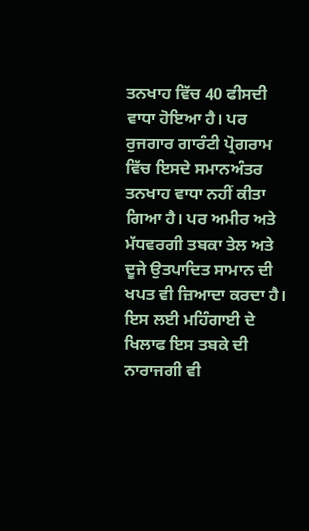ਤਨਖਾਹ ਵਿੱਚ 40 ਫੀਸਦੀ ਵਾਧਾ ਹੋਇਆ ਹੈ। ਪਰ ਰੁਜਗਾਰ ਗਾਰੰਟੀ ਪ੍ਰੋਗਰਾਮ ਵਿੱਚ ਇਸਦੇ ਸਮਾਨਅੰਤਰ ਤਨਖਾਹ ਵਾਧਾ ਨਹੀਂ ਕੀਤਾ ਗਿਆ ਹੈ। ਪਰ ਅਮੀਰ ਅਤੇ ਮੱਧਵਰਗੀ ਤਬਕਾ ਤੇਲ ਅਤੇ ਦੂਜੇ ਉਤਪਾਦਿਤ ਸਾਮਾਨ ਦੀ ਖਪਤ ਵੀ ਜ਼ਿਆਦਾ ਕਰਦਾ ਹੈ। ਇਸ ਲਈ ਮਹਿੰਗਾਈ ਦੇ ਖਿਲਾਫ ਇਸ ਤਬਕੇ ਦੀ ਨਾਰਾਜਗੀ ਵੀ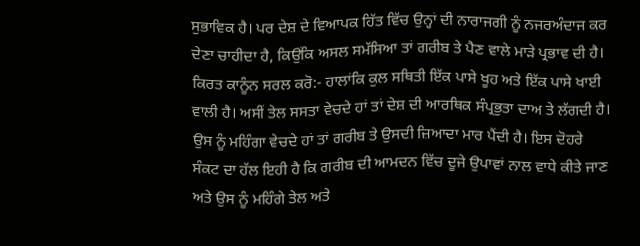ਸੁਭਾਵਿਕ ਹੈ। ਪਰ ਦੇਸ਼ ਦੇ ਵਿਆਪਕ ਹਿੱਤ ਵਿੱਚ ਉਨ੍ਹਾਂ ਦੀ ਨਾਰਾਜਗੀ ਨੂੰ ਨਜਰਅੰਦਾਜ ਕਰ ਦੇਣਾ ਚਾਹੀਦਾ ਹੈ, ਕਿਉਂਕਿ ਅਸਲ ਸਮੱਸਿਆ ਤਾਂ ਗਰੀਬ ਤੇ ਪੈਣ ਵਾਲੇ ਮਾੜੇ ਪ੍ਰਭਾਵ ਦੀ ਹੈ। ਕਿਰਤ ਕਾਨੂੰਨ ਸਰਲ ਕਰੋ:- ਹਾਲਾਂਕਿ ਕੁਲ ਸਥਿਤੀ ਇੱਕ ਪਾਸੇ ਖੂਹ ਅਤੇ ਇੱਕ ਪਾਸੇ ਖਾਈ ਵਾਲੀ ਹੈ। ਅਸੀਂ ਤੇਲ ਸਸਤਾ ਵੇਚਦੇ ਹਾਂ ਤਾਂ ਦੇਸ਼ ਦੀ ਆਰਥਿਕ ਸੰਪ੍ਰਭੁਤਾ ਦਾਅ ਤੇ ਲੱਗਦੀ ਹੈ। ਉਸ ਨੂੰ ਮਹਿੰਗਾ ਵੇਚਦੇ ਹਾਂ ਤਾਂ ਗਰੀਬ ਤੇ ਉਸਦੀ ਜ਼ਿਆਦਾ ਮਾਰ ਪੈਂਦੀ ਹੈ। ਇਸ ਦੋਹਰੇ ਸੰਕਟ ਦਾ ਹੱਲ ਇਹੀ ਹੈ ਕਿ ਗਰੀਬ ਦੀ ਆਮਦਨ ਵਿੱਚ ਦੂਜੇ ਉਪਾਵਾਂ ਨਾਲ ਵਾਧੇ ਕੀਤੇ ਜਾਣ ਅਤੇ ਉਸ ਨੂੰ ਮਹਿੰਗੇ ਤੇਲ ਅਤੇ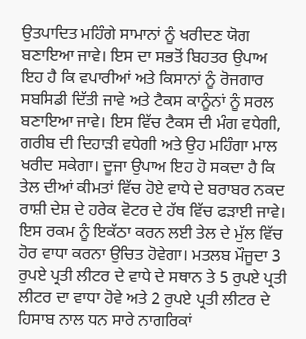ਉਤਪਾਦਿਤ ਮਹਿੰਗੇ ਸਾਮਾਨਾਂ ਨੂੰ ਖਰੀਦਣ ਯੋਗ ਬਣਾਇਆ ਜਾਵੇ। ਇਸ ਦਾ ਸਭਤੋਂ ਬਿਹਤਰ ਉਪਾਅ ਇਹ ਹੈ ਕਿ ਵਪਾਰੀਆਂ ਅਤੇ ਕਿਸਾਨਾਂ ਨੂੰ ਰੋਜਗਾਰ ਸਬਸਿਡੀ ਦਿੱਤੀ ਜਾਵੇ ਅਤੇ ਟੈਕਸ ਕਾਨੂੰਨਾਂ ਨੂੰ ਸਰਲ ਬਣਾਇਆ ਜਾਵੇ। ਇਸ ਵਿੱਚ ਟੈਕਸ ਦੀ ਮੰਗ ਵਧੇਗੀ, ਗਰੀਬ ਦੀ ਦਿਹਾੜੀ ਵਧੇਗੀ ਅਤੇ ਉਹ ਮਹਿੰਗਾ ਮਾਲ ਖਰੀਦ ਸਕੇਗਾ। ਦੂਜਾ ਉਪਾਅ ਇਹ ਹੋ ਸਕਦਾ ਹੈ ਕਿ ਤੇਲ ਦੀਆਂ ਕੀਮਤਾਂ ਵਿੱਚ ਹੋਏ ਵਾਧੇ ਦੇ ਬਰਾਬਰ ਨਕਦ ਰਾਸ਼ੀ ਦੇਸ਼ ਦੇ ਹਰੇਕ ਵੋਟਰ ਦੇ ਹੱਥ ਵਿੱਚ ਫੜਾਈ ਜਾਵੇ। ਇਸ ਰਕਮ ਨੂੰ ਇਕੱਠਾ ਕਰਨ ਲਈ ਤੇਲ ਦੇ ਮੁੱਲ ਵਿੱਚ ਹੋਰ ਵਾਧਾ ਕਰਨਾ ਉਚਿਤ ਹੋਵੇਗਾ। ਮਤਲਬ ਮੌਜੂਦਾ 3 ਰੁਪਏ ਪ੍ਰਤੀ ਲੀਟਰ ਦੇ ਵਾਧੇ ਦੇ ਸਥਾਨ ਤੇ 5 ਰੁਪਏ ਪ੍ਰਤੀ ਲੀਟਰ ਦਾ ਵਾਧਾ ਹੋਵੇ ਅਤੇ 2 ਰੁਪਏ ਪ੍ਰਤੀ ਲੀਟਰ ਦੇ ਹਿਸਾਬ ਨਾਲ ਧਨ ਸਾਰੇ ਨਾਗਰਿਕਾਂ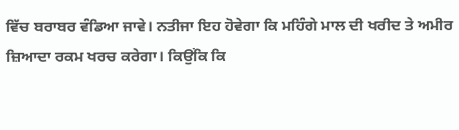ਵਿੱਚ ਬਰਾਬਰ ਵੰਡਿਆ ਜਾਵੇ। ਨਤੀਜਾ ਇਹ ਹੋਵੇਗਾ ਕਿ ਮਹਿੰਗੇ ਮਾਲ ਦੀ ਖਰੀਦ ਤੇ ਅਮੀਰ ਜ਼ਿਆਦਾ ਰਕਮ ਖਰਚ ਕਰੇਗਾ। ਕਿਉਂਕਿ ਕਿ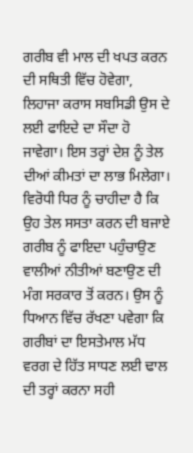ਗਰੀਬ ਵੀ ਮਾਲ ਦੀ ਖਪਤ ਕਰਨ ਦੀ ਸਥਿਤੀ ਵਿੱਚ ਹੋਵੇਗਾ, ਲਿਹਾਜਾ ਕਰਾਸ ਸਬਸਿਡੀ ਉਸ ਦੇ ਲਈ ਫਾਇਦੇ ਦਾ ਸੌਦਾ ਹੋ ਜਾਵੇਗਾ। ਇਸ ਤਰ੍ਹਾਂ ਦੇਸ਼ ਨੂੰ ਤੇਲ ਦੀਆਂ ਕੀਮਤਾਂ ਦਾ ਲਾਭ ਮਿਲੇਗਾ। ਵਿਰੋਧੀ ਧਿਰ ਨੂੰ ਚਾਹੀਦਾ ਹੈ ਕਿ ਉਹ ਤੇਲ ਸਸਤਾ ਕਰਨ ਦੀ ਬਜਾਏ ਗਰੀਬ ਨੂੰ ਫਾਇਦਾ ਪਹੁੰਚਾਉਣ ਵਾਲੀਆਂ ਨੀਤੀਆਂ ਬਣਾਉਣ ਦੀ ਮੰਗ ਸਰਕਾਰ ਤੋਂ ਕਰਨ। ਉਸ ਨੂੰ ਧਿਆਨ ਵਿੱਚ ਰੱਖਣਾ ਪਵੇਗਾ ਕਿ ਗਰੀਬਾਂ ਦਾ ਇਸਤੇਮਾਲ ਮੱਧ ਵਰਗ ਦੇ ਹਿੱਤ ਸਾਧਣ ਲਈ ਢਾਲ ਦੀ ਤਰ੍ਹਾਂ ਕਰਨਾ ਸਹੀ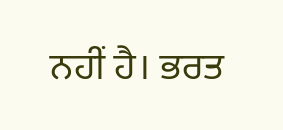ਨਹੀਂ ਹੈ। ਭਰਤ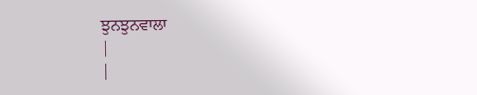ਝੁਨਝੁਨਵਾਲਾ
|
|